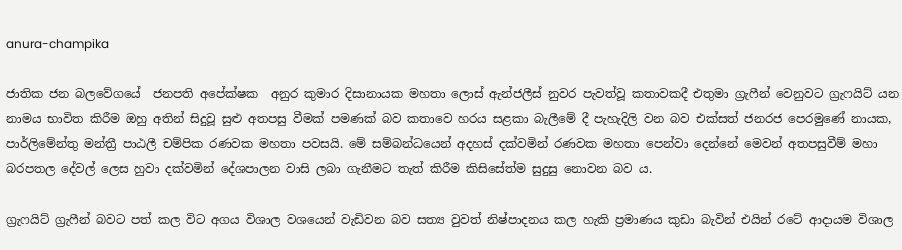anura-champika

ජාතික ජන බලවේගයේ  ජනපති අපේක්ෂක  අනුර කුමාර දිසානායක මහතා ලොස් ඇන්ජලීස් නුවර පැවත්වූ කතාවකදී එතුමා ග්‍රැෆීන් වෙනුවට ග්‍රැෆයිට් යන නාමය භාවිත කිරීම ඔහු අතින් සිදුවූ සුළු අතපසු වීමක් පමණක් බව කතාවෙ හරය සළකා බැලීමේ දී පැහැදිලි වන බව එක්සත් ජනරජ පෙරමුණේ නායක, පාර්ලිමේන්තු මන්ත්‍රී පාඨලී චම්පික රණවක මහතා පවසයි. මේ සම්බන්ධයෙන් අදහස් දක්වමින් රණවක මහතා පෙන්වා දෙන්නේ මෙවන් අතපසුවීම් මහා බරපතල දේවල් ලෙස හුවා දක්වමින් දේශපාලන වාසි ලබා ගැනීමට තැත් කිරීම කිසිසේත්ම සුදුසු නොවන බව ය.

ග්‍රැෆයිට් ග්‍රැෆීන් බවට පත් කල විට අගය විශාල වශයෙන් වැඩිවන බව සත්‍ය වුවත් නිෂ්පාදනය කල හැකි ප්‍රමාණය කුඩා බැවින් එයින් රටේ ආදායම විශාල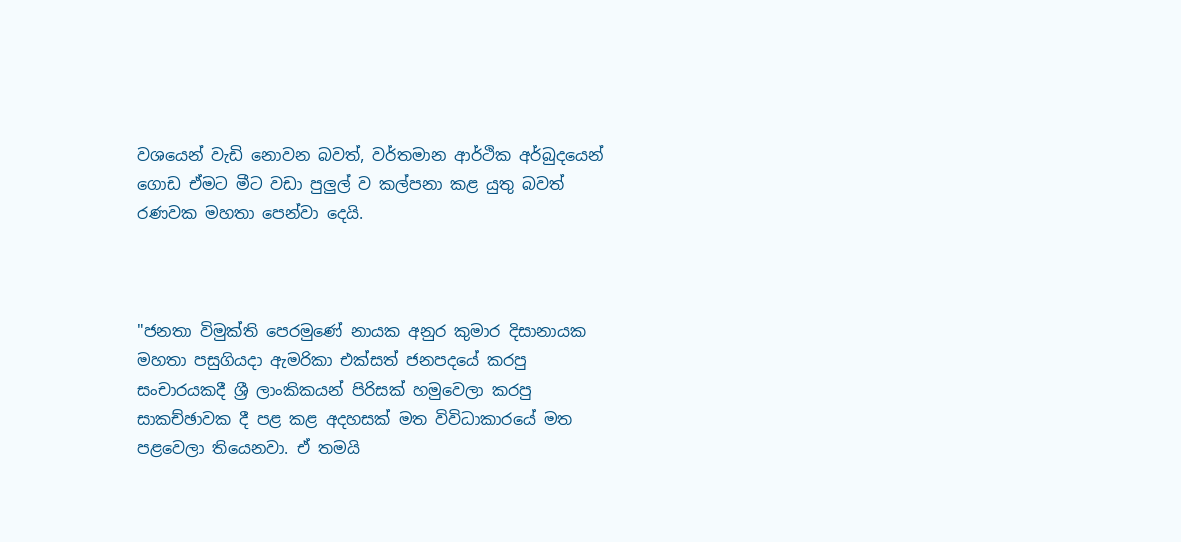වශයෙන් වැඩි නොවන බවත්, වර්තමාන ආර්ථික අර්බුදයෙන් ගොඩ ඒමට මීට වඩා පුලුල් ව කල්පනා කළ යුතු බවත් රණවක මහතා පෙන්වා දෙයි.



"ජනතා විමුක්ති පෙරමුණේ නායක අනුර කුමාර දිසානායක මහතා පසුගියදා ඇමරිකා එක්සත් ජනපදයේ කරපු සංචාරයකදී ශ්‍රී ලාංකිකයන් පිරිසක් හමුවෙලා කරපු සාකච්ඡාවක දී පළ කළ අදහසක් මත විවිධාකාරයේ මත පළවෙලා තියෙනවා. ඒ තමයි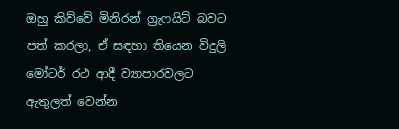ඔහු කිව්වේ මිනිරන් ග්‍රැෆයිට් බවට පත් කරලා, ඒ සඳහා තියෙන විදුලි මෝටර් රථ ආදී ව්‍යාපාරවලට ඇතුලත් වෙන්න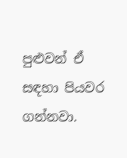පුළුවන් ඒ සඳහා පියවර ගන්නවා.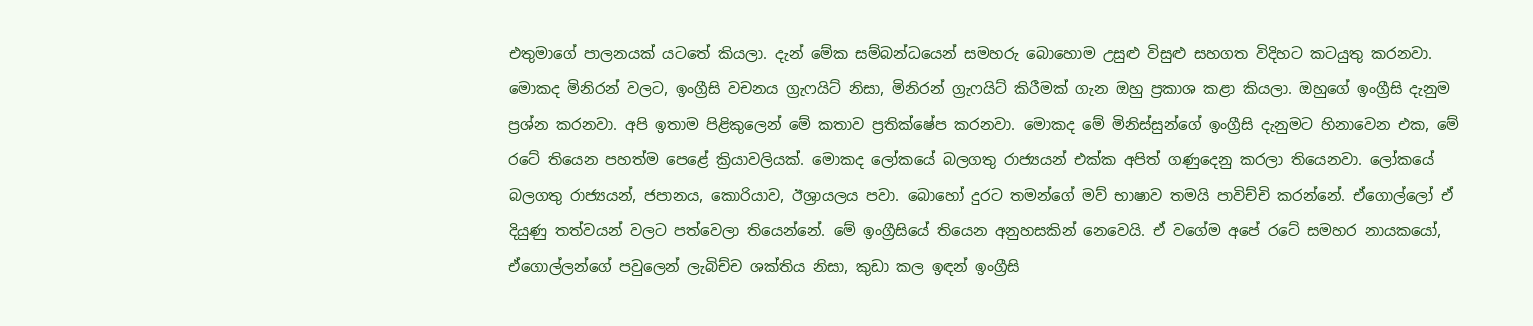එතුමාගේ පාලනයක් යටතේ කියලා. දැන් මේක සම්බන්ධයෙන් සමහරු බොහොම උසුළු විසුළු සහගත විදිහට කටයුතු කරනවා. මොකද මිනිරන් වලට, ඉංග්‍රීසි වචනය ග්‍රැෆයිට් නිසා, මිනිරන් ග්‍රැෆයිට් කිරීමක් ගැන ඔහු ප්‍රකාශ කළා කියලා. ඔහුගේ ඉංග්‍රීසි දැනුම ප්‍රශ්න කරනවා. අපි ඉතාම පිළිකුලෙන් මේ කතාව ප්‍රතික්ෂේප කරනවා. මොකද මේ මිනිස්සුන්ගේ ඉංග්‍රීසි දැනුමට හිනාවෙන එක, මේ රටේ තියෙන පහත්ම පෙළේ ක්‍රියාවලියක්. මොකද ලෝකයේ බලගතු ‍රාජ්‍යයන් එක්ක අපිත් ගණුදෙනු කරලා තියෙනවා. ලෝකයේ බලගතු රාජ්‍යයන්, ජපානය, කොරියාව, ඊශ්‍රායලය පවා. බොහෝ දුරට තමන්ගේ මව් භාෂාව තමයි පාවිච්චි කරන්නේ. ඒගොල්ලෝ ඒ දියුණු තත්වයන් වලට පත්වෙලා තියෙන්නේ. මේ ඉංග්‍රීසියේ තියෙන අනුහසකින් නෙවෙයි. ඒ වගේම අපේ රටේ සමහර නායකයෝ, ඒගොල්ලන්ගේ පවුලෙන් ලැබිච්ච ශක්තිය නිසා, කුඩා කල ඉඳන් ඉංග්‍රීසි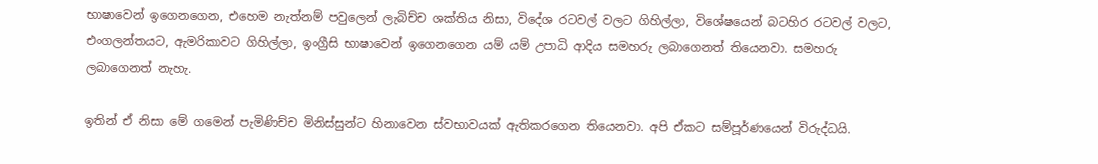භාෂාවෙන් ඉගෙනගෙන, එහෙම නැත්නම් පවුලෙන් ලැබිච්ච ශක්තිය නිසා, විදේශ රටවල් වලට ගිහිල්ලා, විශේෂයෙන් බටහිර රටවල් වලට, එංගලන්තයට, ඇමරිකාවට ගිහිල්ලා, ඉංග්‍රීසි භාෂාවෙන් ඉගෙනගෙන යම් යම් උපාධි ආදිය සමහරු ලබාගෙනත් තියෙනවා. සමහරු ලබාගෙනත් නැහැ.

ඉතින් ඒ නිසා මේ ගමෙන් පැමිණිච්ච මිනිස්සුන්ට හිනාවෙන ස්වභාවයක් ඇතිකරගෙන තියෙනවා. අපි ඒකට සම්පූර්ණයෙන් විරුද්ධයි.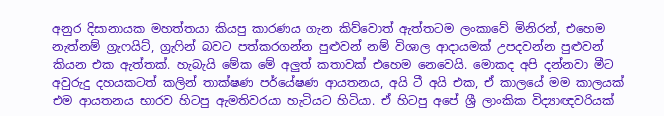අනුර දිසානායක මහත්තයා කියපු කාරණය ගැන කිව්වොත් ඇත්තටම ලංකාවේ මිනිරන්, එහෙම නැත්නම් ග්‍රැෆයිට්, ග්‍රැෆින් බවට පත්කරගන්න පුළුවන් නම් විශාල ආදායමක් උපදවන්න පුළුවන් කියන එක ඇත්තක්. හැබැයි මේක මේ අලුත් කතාවක් එහෙම නෙවෙයි. මොකද අපි දන්නවා මීට අවුරුදු දහයකටත් කලින් තාක්ෂණ පර්යේෂණ ආයතනය, අයි ටී අයි එක, ඒ කාලයේ මම කාලයක් එම ආයතනය භාරව හිටපු ඇමතිවරයා හැටියට හිටියා. ඒ හිටපු අපේ ශ්‍රී ලාංකික විද්‍යාඥවරියක්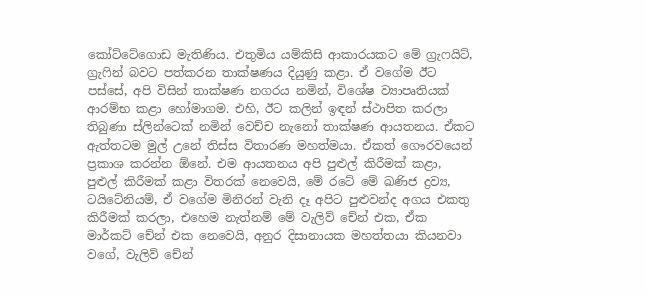කෝට්ටේගොඩ මැතිණිය. එතුමිය යම්කිසි ආකාරයකට මේ ග්‍රැෆයිට්, ග්‍රැෆින් බවට පත්කරන තාක්ෂණය දියුණු කළා. ඒ වගේම ඊට පස්සේ, අපි විසින් තාක්ෂණ නගරය නමින්, විශේෂ ව්‍යාපෘතියක් ආරම්භ කළා හෝමාගම. එහි, ඊට කලින් ඉඳන් ස්ථාපිත කරලා තිබුණා ස්ලින්ටෙක් නමින් වෙච්ච නැනෝ තාක්ෂණ ආයතනය. ඒකට ඇත්තටම මුල් උනේ තිස්ස විතාරණ මහත්මයා. ඒකත් ගෞරවයෙන් ප්‍රකාශ කරන්න ඕනේ. එම ආයතනය අපි පුළුල් කිරීමක් කළා, පුළුල් කිරීමක් කළා විතරක් නෙවෙයි, මේ රටේ මේ ඛණිජ ද්‍රව්‍ය, ටයිටේනියම්, ඒ වගේම මිනිරන් වැනි දෑ අපිට පුළුවන්ද අගය එකතු කිරීමක් කරලා, එහෙම නැත්නම් මේ වැලිව් චේන් එක, ඒක මාර්කට් චේන් එක නෙවෙයි, අනුර දිසානායක මහත්තයා කියනවා වගේ, වැලිව් චේන්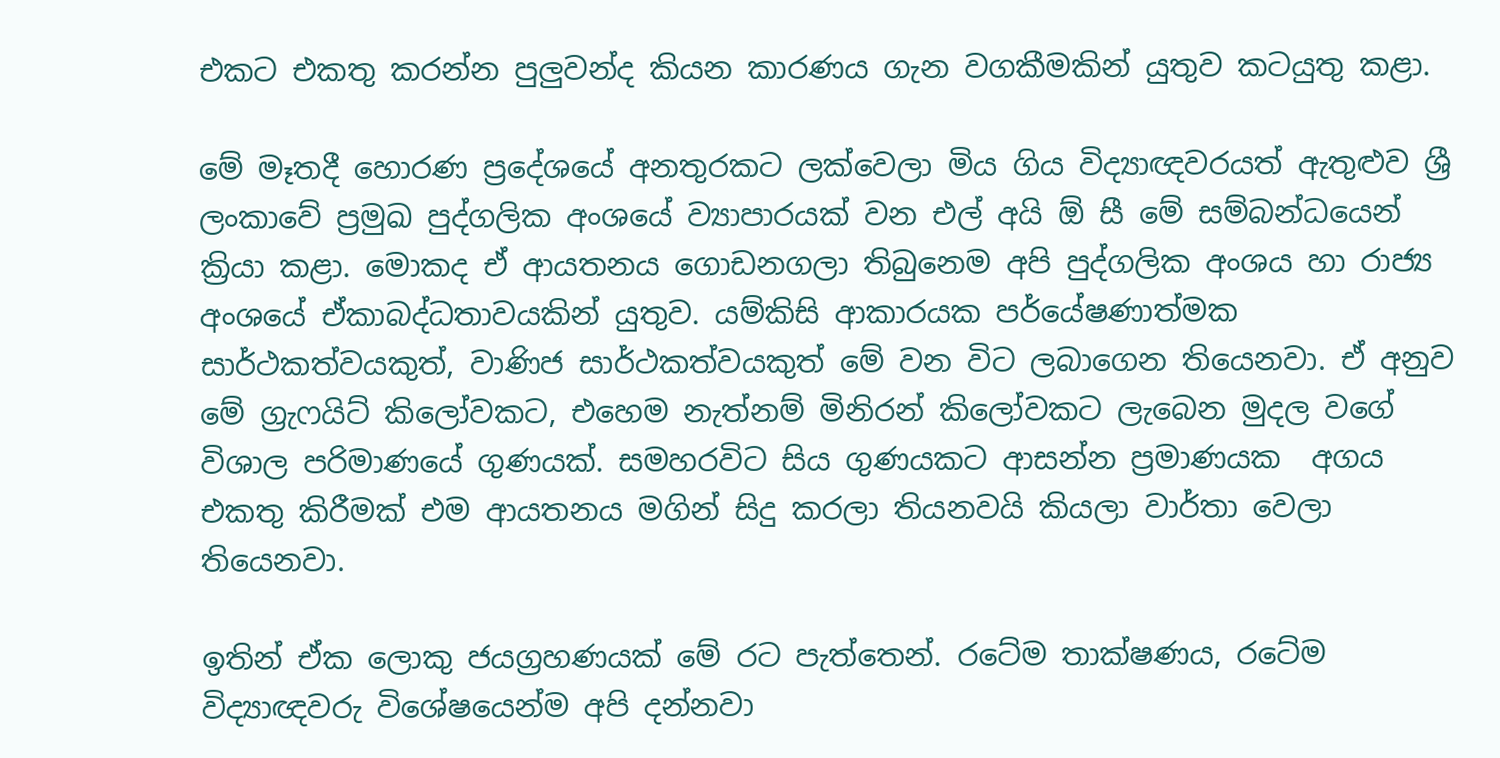එකට එකතු කරන්න පුලුවන්ද කියන කාරණය ගැන වගකීමකින් යුතුව කටයුතු කළා.

මේ මෑතදී හොරණ ප්‍රදේශයේ අනතුරකට ලක්වෙලා මිය ගිය විද්‍යාඥවරයත් ඇතුළුව ශ්‍රී ලංකාවේ ප්‍රමුඛ පුද්ගලික අංශයේ ව්‍යාපාරයක් වන එල් අයි ඕ සී මේ සම්බන්ධයෙන් ක්‍රියා කළා. මොකද ඒ ආයතනය ගොඩනගලා තිබුනෙම අපි පුද්ගලික අංශය හා රාජ්‍ය අංශයේ ඒකාබද්ධතාවයකින් යුතුව. යම්කිසි ආකාරයක පර්යේෂණාත්මක සාර්ථකත්වයකුත්, වාණිජ සාර්ථකත්වයකුත් මේ වන විට ලබාගෙන තියෙනවා. ඒ අනුව මේ ග්‍රැෆයිට් කිලෝවකට, එහෙම නැත්නම් මිනිරන් කිලෝවකට ලැබෙන මුදල වගේ විශාල පරිමාණයේ ගුණයක්. සමහරවිට සිය ගුණයකට ආසන්න ප්‍රමාණයක  අගය එකතු කිරීමක් එම ආයතනය මගින් සිදු කරලා තියනවයි කියලා වාර්තා වෙලා තියෙනවා.

ඉතින් ඒක ලොකු ජයග්‍රහණයක් මේ රට පැත්තෙන්. රටේම තාක්ෂණය, රටේම විද්‍යාඥවරු විශේෂයෙන්ම අපි දන්නවා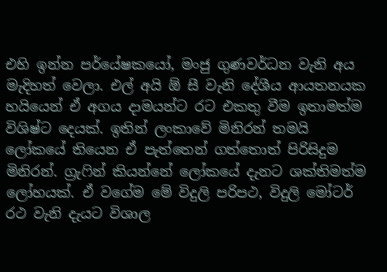එහි ඉන්න පර්යේෂකයෝ, මංජු ගුණවර්ධන වැනි අය මැදිහත් වෙලා. එල් අයි ඕ සී වැනි දේශීය ආයතනයක හයියෙන් ඒ අගය දාමයන්ට රට එකතු වීම ඉතාමත්ම විශිෂ්ට දෙයක්. ඉතින් ලංකාවේ මිනිරන් තමයි ලෝකයේ තියෙන ඒ පැත්තෙන් ගත්තොත් පිරිසිදුම මිනිරන්. ග්‍රැෆින් කියන්නේ ලෝකයේ දැනට ශක්තිමත්ම ලෝහයක්. ඒ වගේම මේ විදුලි පරිපථ, විදුලි මෝටර් රථ වැනි දැයට විශාල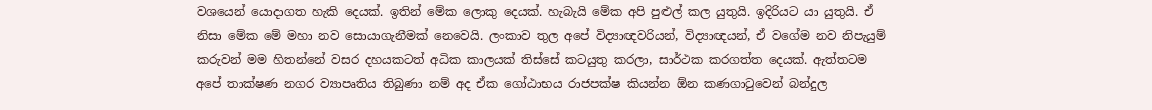වශයෙන් යොදාගත හැකි දෙයක්. ඉතින් මේක ලොකු දෙයක්. හැබැයි මේක අපි පුළුල් කල යුතුයි. ඉදිරියට යා යුතුයි. ඒ නිසා මේක මේ මහා නව සොයාගැනීමක් නෙවෙයි. ලංකාව තුල අපේ විද්‍යාඥවරියන්, විද්‍යාඥයන්, ඒ වගේම නව නිපැයුම් කරුවන් මම හිතන්නේ වසර දහයකටත් අධික කාලයක් තිස්සේ කටයුතු කරලා, සාර්ථක කරගත්ත දෙයක්. ඇත්තටම අපේ තාක්ෂණ නගර ව්‍යාපෘතිය තිබුණා නම් අද ඒක ගෝඨාභය රාජපක්ෂ කියන්න ඕන කණගාටුවෙන් බන්දුල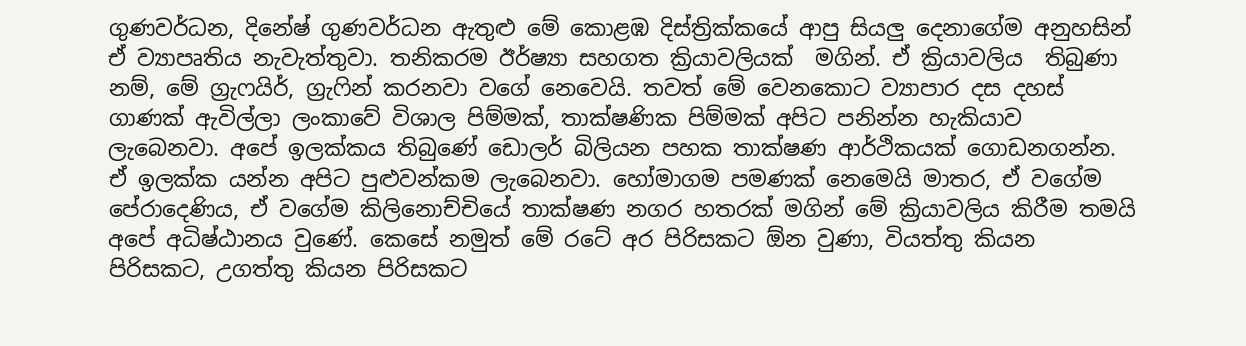ගුණවර්ධන, දිනේෂ් ගුණවර්ධන ඇතුළු මේ කොළඹ දිස්ත්‍රික්කයේ ආපු සියලු දෙනාගේම අනුහසින් ඒ ව්‍යාපෘතිය නැවැත්තුවා. තනිකරම ඊර්ෂ්‍යා සහගත ක්‍රියාවලියක්  මගින්. ඒ ක්‍රියාවලිය  තිබුණා නම්, මේ ග්‍රැෆයිර්, ග්‍රැෆින් කරනවා වගේ නෙවෙයි. තවත් මේ වෙනකොට ව්‍යාපාර දස දහස් ගාණක් ඇවිල්ලා ලංකාවේ විශාල පිම්මක්, තාක්ෂණික පිම්මක් අපිට පනින්න හැකියාව ලැබෙනවා. අපේ ඉලක්කය තිබුණේ ඩොලර් බිලියන පහක තාක්ෂණ ආර්ථිකයක් ගොඩනගන්න. ඒ ඉලක්ක යන්න අපිට පුළුවන්කම ලැබෙනවා. හෝමාගම පමණක් නෙමෙයි මාතර, ඒ වගේම පේරාදෙණිය, ඒ වගේම කිලිනොච්චියේ තාක්ෂණ නගර හතරක් මගින් මේ ක්‍රියාවලිය කිරීම තමයි අපේ අධිෂ්ඨානය වුණේ. කෙසේ නමුත් මේ රටේ අර පිරිසකට ඕන වුණා, වියත්තු කියන පිරිසකට, උගත්තු කියන පිරිසකට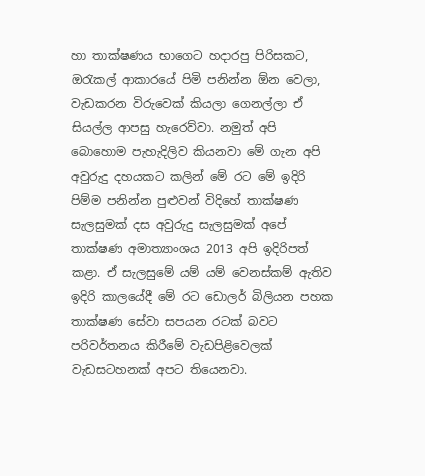හා තාක්ෂණය භාගෙට හදාරපු පිරිසකට, ඔරැකල් ආකාරයේ පිමි පනින්න ඕන වෙලා, වැඩකරන විරුවෙක් කියලා ගෙනල්ලා ඒ සියල්ල ආපසු හැරෙව්වා. නමුත් අපි බොහොම පැහැදිලිව කියනවා මේ ගැන අපි අවුරුදු දහයකට කලින් මේ රට මේ ඉදිරි පිම්ම පනින්න පුළුවන් විදිහේ තාක්ෂණ සැලසුමක් දස අවුරුදු සැලසුමක් අපේ තාක්ෂණ අමාත්‍යාංශය 2013 අපි ඉදිරිපත් කළා. ඒ සැලසුමේ යම් යම් වෙනස්කම් ඇතිව ඉදිරි කාලයේදී මේ රට ඩොලර් බිලියන පහක තාක්ෂණ සේවා සපයන රටක් බවට පරිවර්තනය කිරීමේ වැඩපිළිවෙලක් වැඩසටහනක් අපට තියෙනවා.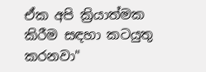ඒක අපි ක්‍රියාත්මක කිරීම සඳහා කටයුතු කරනවා"